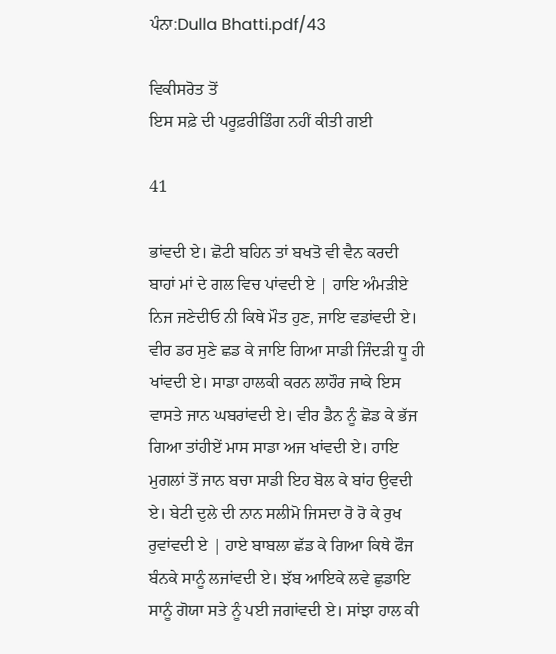ਪੰਨਾ:Dulla Bhatti.pdf/43

ਵਿਕੀਸਰੋਤ ਤੋਂ
ਇਸ ਸਫ਼ੇ ਦੀ ਪਰੂਫ਼ਰੀਡਿੰਗ ਨਹੀਂ ਕੀਤੀ ਗਈ

41

ਭਾਂਵਦੀ ਏ। ਛੋਟੀ ਬਹਿਨ ਤਾਂ ਬਖਤੋ ਵੀ ਵੈਨ ਕਰਦੀ ਬਾਹਾਂ ਮਾਂ ਦੇ ਗਲ ਵਿਚ ਪਾਂਵਦੀ ਏ | ਹਾਇ ਅੰਮੜੀਏ ਨਿਜ ਜਣੇਦੀਓ ਨੀ ਕਿਥੇ ਮੌਤ ਹੁਣ, ਜਾਇ ਵਡਾਂਵਦੀ ਏ। ਵੀਰ ਡਰ ਸੁਣੇ ਛਡ ਕੇ ਜਾਇ ਗਿਆ ਸਾਡੀ ਜਿੰਦੜੀ ਧੂ ਹੀ ਖਾਂਵਦੀ ਏ। ਸਾਡਾ ਹਾਲਕੀ ਕਰਨ ਲਾਹੌਰ ਜਾਕੇ ਇਸ ਵਾਸਤੇ ਜਾਨ ਘਬਰਾਂਵਦੀ ਏ। ਵੀਰ ਡੈਨ ਨੂੰ ਛੋਡ ਕੇ ਭੱਜ ਗਿਆ ਤਾਂਹੀਏਂ ਮਾਸ ਸਾਡਾ ਅਜ ਖਾਂਵਦੀ ਏ। ਹਾਇ ਮੁਗਲਾਂ ਤੋਂ ਜਾਨ ਬਚਾ ਸਾਡੀ ਇਹ ਬੋਲ ਕੇ ਬਾਂਹ ਉਵਦੀ ਏ। ਬੇਟੀ ਦੁਲੇ ਦੀ ਨਾਨ ਸਲੀਮੋ ਜਿਸਦਾ ਰੋ ਰੋ ਕੇ ਰੁਖ ਰੁਵਾਂਵਦੀ ਏ | ਹਾਏ ਬਾਬਲਾ ਛੱਡ ਕੇ ਗਿਆ ਕਿਥੇ ਫੌਜ ਬੰਨਕੇ ਸਾਨੂੰ ਲਜਾਂਵਦੀ ਏ। ਝੱਬ ਆਇਕੇ ਲਵੇ ਛੁਡਾਇ ਸਾਨੂੰ ਗੋਯਾ ਸਤੇ ਨੂੰ ਪਈ ਜਗਾਂਵਦੀ ਏ। ਸਾਂਝਾ ਹਾਲ ਕੀ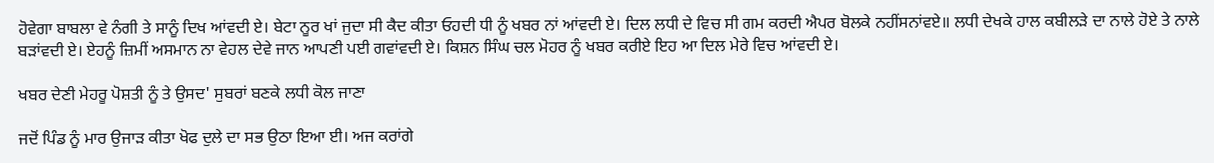ਹੋਵੇਗਾ ਬਾਬਲਾ ਵੇ ਨੰਗੀ ਤੇ ਸਾਨੂੰ ਦਿਖ ਆਂਵਦੀ ਏ। ਬੇਟਾ ਨੂਰ ਖਾਂ ਜੁਦਾ ਸੀ ਕੈਦ ਕੀਤਾ ਓਹਦੀ ਧੀ ਨੂੰ ਖਬਰ ਨਾਂ ਆਂਵਦੀ ਏ। ਦਿਲ ਲਧੀ ਦੇ ਵਿਚ ਸੀ ਗਮ ਕਰਦੀ ਐਪਰ ਬੋਲਕੇ ਨਹੀਂਸਨਾਂਵਏ॥ ਲਧੀ ਦੇਖਕੇ ਹਾਲ ਕਬੀਲੜੇ ਦਾ ਨਾਲੇ ਹੋਏ ਤੇ ਨਾਲੇ ਬੜਾਂਵਦੀ ਏ। ਏਹਨੂੰ ਜ਼ਿਮੀਂ ਅਸਮਾਨ ਨਾ ਵੇਹਲ ਦੇਵੇ ਜਾਨ ਆਪਣੀ ਪਈ ਗਵਾਂਵਦੀ ਏ। ਕਿਸ਼ਨ ਸਿੰਘ ਚਲ ਮੋਹਰ ਨੂੰ ਖਬਰ ਕਰੀਏ ਇਹ ਆ ਦਿਲ ਮੇਰੇ ਵਿਚ ਆਂਵਦੀ ਏ।

ਖਬਰ ਦੇਣੀ ਮੇਹਰੂ ਪੋਸ਼ਤੀ ਨੂੰ ਤੇ ਉਸਦ' ਸੁਬਰਾਂ ਬਣਕੇ ਲਧੀ ਕੋਲ ਜਾਣਾ

ਜਦੋਂ ਪਿੰਡ ਨੂੰ ਮਾਰ ਉਜਾੜ ਕੀਤਾ ਖੋਫ ਦੁਲੇ ਦਾ ਸਭ ਉਠਾ ਇਆ ਈ। ਅਜ ਕਰਾਂਗੇ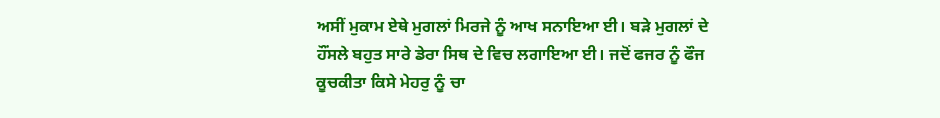ਅਸੀਂ ਮੁਕਾਮ ਏਥੇ ਮੁਗਲਾਂ ਮਿਰਜੇ ਨੂੰ ਆਖ ਸਨਾਇਆ ਈ। ਬੜੇ ਮੁਗਲਾਂ ਦੇ ਹੌਂਸਲੇ ਬਹੁਤ ਸਾਰੇ ਡੇਰਾ ਸਿਥ ਦੇ ਵਿਚ ਲਗਾਇਆ ਈ। ਜਦੋਂ ਫਜਰ ਨੂੰ ਫੌਜ ਕੂਚਕੀਤਾ ਕਿਸੇ ਮੇਹਰੁ ਨੂੰ ਚਾ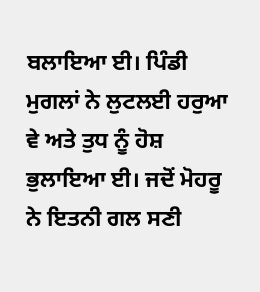ਬਲਾਇਆ ਈ। ਪਿੰਡੀ ਮੁਗਲਾਂ ਨੇ ਲੁਟਲਈ ਹਰੁਆ ਵੇ ਅਤੇ ਤੁਧ ਨੂੰ ਹੋਸ਼ ਭੁਲਾਇਆ ਈ। ਜਦੋਂ ਮੋਹਰੂ ਨੇ ਇਤਨੀ ਗਲ ਸਣੀ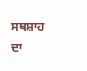ਸਥਸ਼ਾਹ ਦਾ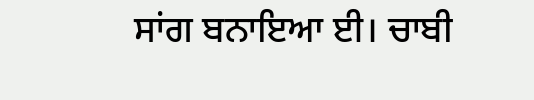ਸਾਂਗ ਬਨਾਇਆ ਈ। ਚਾਬੀ